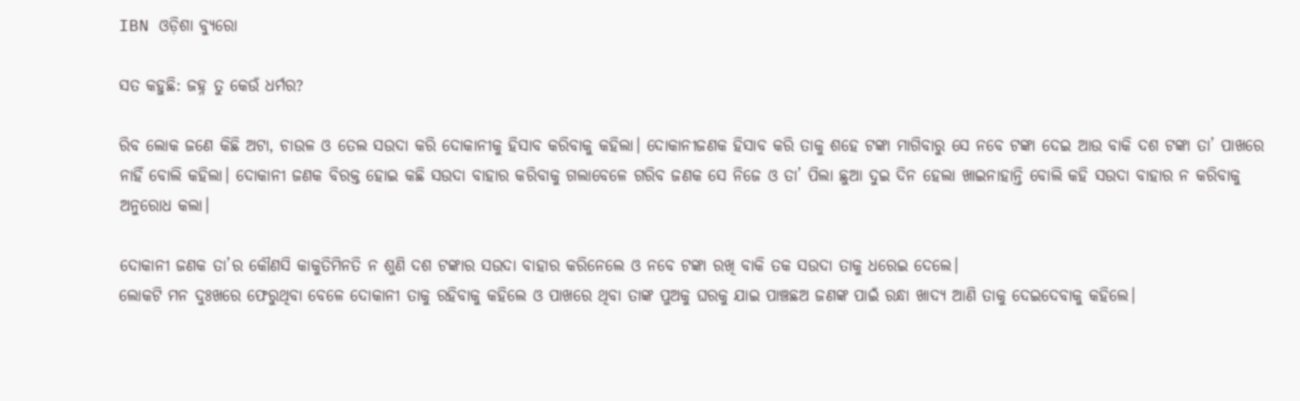IBN ଓଡ଼ିଶା ବ୍ୟୁରୋ

ସତ କହୁଛି: ଜହ୍ନ ତୁ କେଉଁ ଧର୍ମର?

ରିବ ଲୋକ ଜଣେ କିଛି ଅଟା, ଚାଉଳ ଓ ତେଲ ସଉଦା କରି ଦୋକାନୀକୁ ହିସାବ କରିବାକୁ କହିଲା। ଦୋକାନୀଜଣକ ହିସାବ କରି ତାକୁ ଶହେ ଟଙ୍କା ମାଗିବାରୁ ସେ ନବେ ଟଙ୍କା ଦେଇ ଆଉ ବାକି ଦଶ ଟଙ୍କା ତା’ ପାଖରେ ନାହିଁ ବୋଲି କହିଲା। ଦୋକାନୀ ଜଣକ ବିରକ୍ତ ହୋଇ କଛି ସଉଦା ବାହାର କରିବାକୁ ଗଲାବେଳେ ଗରିବ ଜଣକ ସେ ନିଜେ ଓ ତା’ ପିଲା ଛୁଆ ଦୁଇ ଦିନ ହେଲା ଖାଇନାହାନ୍ତି ବୋଲି କହି ସଉଦା ବାହାର ନ କରିବାକୁ ଅନୁରୋଧ କଲା।

ଦୋକାନୀ ଜଣକ ତା’ର କୌଣସି କାକୁତିମିନତି ନ ଶୁଣି ଦଶ ଟଙ୍କାର ସଉଦା ବାହାର କରିନେଲେ ଓ ନବେ ଟଙ୍କା ରଖି ବାକି ତକ ସଉଦା ତାକୁ ଧରେଇ ଦେଲେ।
ଲୋକଟି ମନ ଦୁଃଖରେ ଫେରୁଥିବା ବେଳେ ଦୋକାନୀ ତାକୁ ରହିବାକୁ କହିଲେ ଓ ପାଖରେ ଥିବା ତାଙ୍କ ପୁଅକୁ ଘରକୁ ଯାଇ ପାଞ୍ଚଛଅ ଜଣଙ୍କ ପାଇଁ ରନ୍ଧା ଖାଦ୍ୟ ଆଣି ତାକୁ ଦେଇଦେବାକୁ କହିଲେ।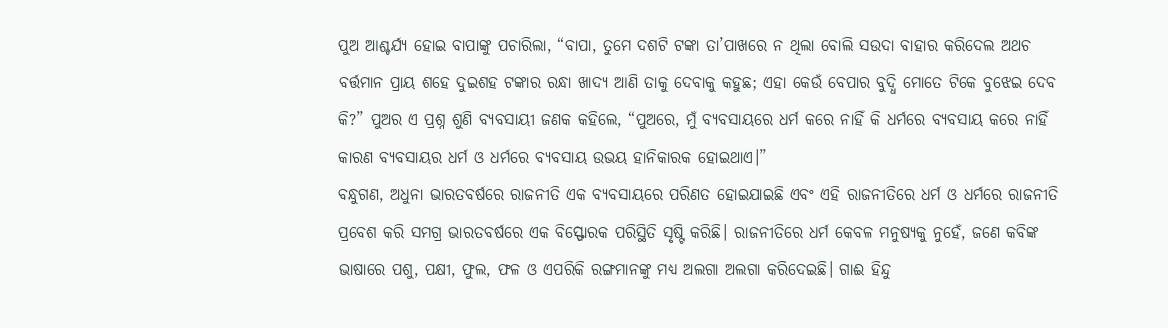ପୁଅ ଆଶ୍ଚର୍ଯ୍ୟ ହୋଇ ବାପାଙ୍କୁ ପଚାରିଲା, “ବାପା, ତୁମେ ଦଶଟି ଟଙ୍କା ତା’ପାଖରେ ନ ଥିଲା ବୋଲି ସଉଦା ବାହାର କରିଦେଲ ଅଥଚ ବର୍ତ୍ତମାନ ପ୍ରାୟ ଶହେ ଦୁଇଶହ ଟଙ୍କାର ରନ୍ଧା ଖାଦ୍ୟ ଆଣି ତାକୁ ଦେବାକୁ କହୁଛ; ଏହା କେଉଁ ବେପାର ବୁଦ୍ଧି ମୋତେ ଟିକେ ବୁଝେଇ ଦେବ କି?” ପୁଅର ଏ ପ୍ରଶ୍ନ ଶୁଣି ବ୍ୟବସାୟୀ ଜଣକ କହିଲେ, “ପୁଅରେ, ମୁଁ ବ୍ୟବସାୟରେ ଧର୍ମ କରେ ନାହିଁ କି ଧର୍ମରେ ବ୍ୟବସାୟ କରେ ନାହିଁ କାରଣ ବ୍ୟବସାୟର ଧର୍ମ ଓ ଧର୍ମରେ ବ୍ୟବସାୟ ଉଭୟ ହାନିକାରକ ହୋଇଥାଏ।”
ବନ୍ଧୁଗଣ, ଅଧୁନା ଭାରତବର୍ଷରେ ରାଜନୀତି ଏକ ବ୍ୟବସାୟରେ ପରିଣତ ହୋଇଯାଇଛି ଏବଂ ଏହି ରାଜନୀତିରେ ଧର୍ମ ଓ ଧର୍ମରେ ରାଜନୀତି ପ୍ରବେଶ କରି ସମଗ୍ର ଭାରତବର୍ଷରେ ଏକ ବିସ୍ଫୋରକ ପରିସ୍ଥିତି ସୃଷ୍ଟି କରିଛି। ରାଜନୀତିରେ ଧର୍ମ କେବଳ ମନୁଷ୍ୟକୁ ନୁହେଁ, ଜଣେ କବିଙ୍କ ଭାଷାରେ ପଶୁ, ପକ୍ଷୀ, ଫୁଲ, ଫଳ ଓ ଏପରିକି ରଙ୍ଗମାନଙ୍କୁ ମଧ୍ୟ ଅଲଗା ଅଲଗା କରିଦେଇଛି। ଗାଈ ହିନ୍ଦୁ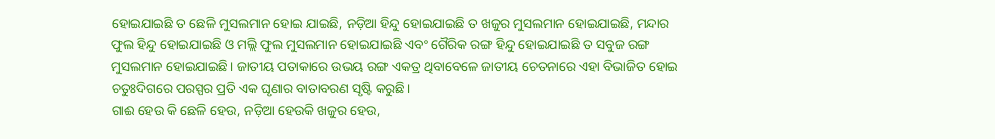ହୋଇଯାଇଛି ତ ଛେଳି ମୁସଲମାନ ହୋଇ ଯାଇଛି, ନଡ଼ିଆ ହିନ୍ଦୁ ହୋଇଯାଇଛି ତ ଖଜୁର ମୁସଲମାନ ହୋଇଯାଇଛି, ମନ୍ଦାର ଫୁଲ ହିନ୍ଦୁ ହୋଇଯାଇଛି ଓ ମଲ୍ଲି ଫୁଲ ମୁସଲମାନ ହୋଇଯାଇଛି ଏବଂ ଗୈରିକ ରଙ୍ଗ ହିନ୍ଦୁ ହୋଇଯାଇଛି ତ ସବୁଜ ରଙ୍ଗ ମୁସଲମାନ ହୋଇଯାଇଛି। ଜାତୀୟ ପତାକାରେ ଉଭୟ ରଙ୍ଗ ଏକତ୍ର ଥିବାବେଳେ ଜାତୀୟ ଚେତନାରେ ଏହା ବିଭାଜିତ ହୋଇ ଚତୁଃଦିଗରେ ପରସ୍ପର ପ୍ରତି ଏକ ଘୃଣାର ବାତାବରଣ ସୃଷ୍ଟି କରୁଛି।
ଗାଈ ହେଉ କି ଛେଳି ହେଉ, ନଡ଼ିଆ ହେଉକି ଖଜୁର ହେଉ,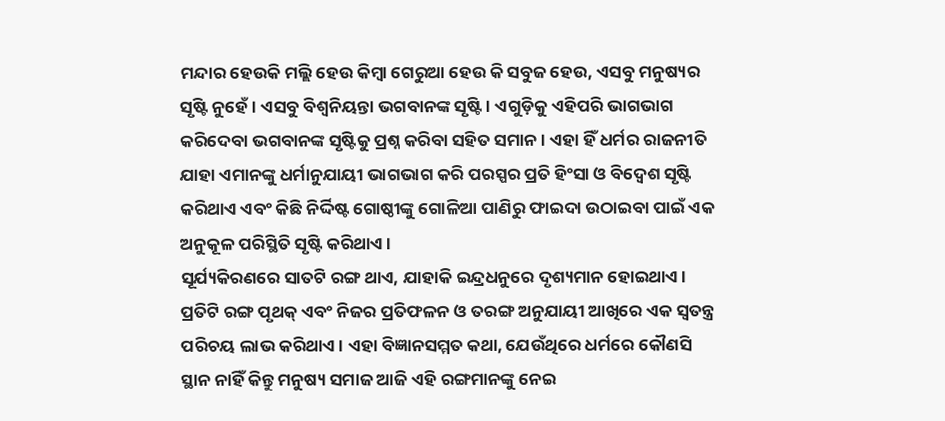ମନ୍ଦାର ହେଉକି ମଲ୍ଲି ହେଉ କିମ୍ବା ଗେରୁଆ ହେଉ କି ସବୁଜ ହେଉ, ଏସବୁ ମନୁଷ୍ୟର ସୃଷ୍ଟି ନୁହେଁ। ଏସବୁ ବିଶ୍ୱନିୟନ୍ତା ଭଗବାନଙ୍କ ସୃଷ୍ଟି। ଏଗୁଡ଼ିକୁ ଏହିପରି ଭାଗଭାଗ କରିଦେବା ଭଗବାନଙ୍କ ସୃଷ୍ଟିକୁ ପ୍ରଶ୍ନ କରିବା ସହିତ ସମାନ। ଏହା ହିଁ ଧର୍ମର ରାଜନୀତି ଯାହା ଏମାନଙ୍କୁ ଧର୍ମାନୁଯାୟୀ ଭାଗଭାଗ କରି ପରସ୍ପର ପ୍ରତି ହିଂସା ଓ ବିଦ୍ୱେଶ ସୃଷ୍ଟି କରିଥାଏ ଏବଂ କିଛି ନିର୍ଦ୍ଦିଷ୍ଟ ଗୋଷ୍ଠୀଙ୍କୁ ଗୋଳିଆ ପାଣିରୁ ଫାଇଦା ଉଠାଇବା ପାଇଁ ଏକ ଅନୁକୂଳ ପରିସ୍ଥିତି ସୃଷ୍ଟି କରିଥାଏ।
ସୂର୍ଯ୍ୟକିରଣରେ ସାତଟି ରଙ୍ଗ ଥାଏ, ଯାହାକି ଇନ୍ଦ୍ରଧନୁରେ ଦୃଶ୍ୟମାନ ହୋଇଥାଏ। ପ୍ରତିଟି ରଙ୍ଗ ପୃଥକ୍ ଏବଂ ନିଜର ପ୍ରତିଫଳନ ଓ ତରଙ୍ଗ ଅନୁଯାୟୀ ଆଖିରେ ଏକ ସ୍ୱତନ୍ତ୍ର ପରିଚୟ ଲାଭ କରିଥାଏ। ଏହା ବିଜ୍ଞାନସମ୍ମତ କଥା, ଯେଉଁଥିରେ ଧର୍ମରେ କୌଣସି ସ୍ଥାନ ନାହିଁ କିନ୍ତୁ ମନୁଷ୍ୟ ସମାଜ ଆଜି ଏହି ରଙ୍ଗମାନଙ୍କୁ ନେଇ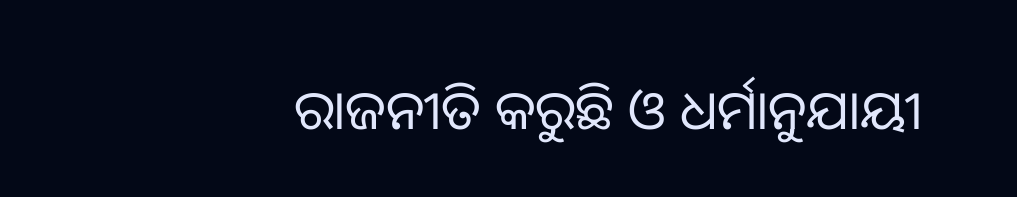ରାଜନୀତି କରୁଛି ଓ ଧର୍ମାନୁଯାୟୀ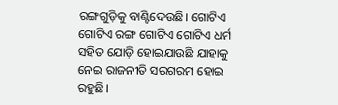ରଙ୍ଗଗୁଡ଼ିକୁ ବାଣ୍ଟିଦେଉଛି। ଗୋଟିଏ ଗୋଟିଏ ରଙ୍ଗ ଗୋଟିଏ ଗୋଟିଏ ଧର୍ମ ସହିତ ଯୋଡ଼ି ହୋଇଯାଉଛି ଯାହାକୁ ନେଇ ରାଜନୀତି ସରଗରମ ହୋଇ ରହୁଛି।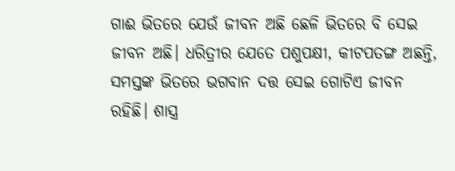ଗାଈ ଭିତରେ ଯେଉଁ ଜୀବନ ଅଛି ଛେଳି ଭିତରେ ବି ସେଇ ଜୀବନ ଅଛି। ଧରିତ୍ରୀର ଯେତେ ପଶୁପକ୍ଷୀ, କୀଟପତଙ୍ଗ ଅଛନ୍ତି, ସମସ୍ତଙ୍କ ଭିତରେ ଭଗବାନ ଦତ୍ତ ସେଇ ଗୋଟିଏ ଜୀବନ ରହିଛି। ଶାସ୍ତ୍ର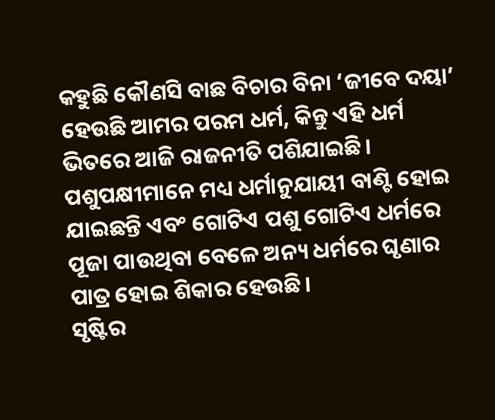କହୁଛି କୌଣସି ବାଛ ବିଚାର ବିନା ‘ଜୀବେ ଦୟା’ ହେଉଛି ଆମର ପରମ ଧର୍ମ, କିନ୍ତୁ ଏହି ଧର୍ମ ଭିତରେ ଆଜି ରାଜନୀତି ପଶିଯାଇଛି। ପଶୁପକ୍ଷୀମାନେ ମଧ୍ୟ ଧର୍ମାନୁଯାୟୀ ବାଣ୍ଟି ହୋଇ ଯାଇଛନ୍ତି ଏବଂ ଗୋଟିଏ ପଶୁ ଗୋଟିଏ ଧର୍ମରେ ପୂଜା ପାଉଥିବା ବେଳେ ଅନ୍ୟ ଧର୍ମରେ ଘୃଣାର ପାତ୍ର ହୋଇ ଶିକାର ହେଉଛି।
ସୃଷ୍ଟିର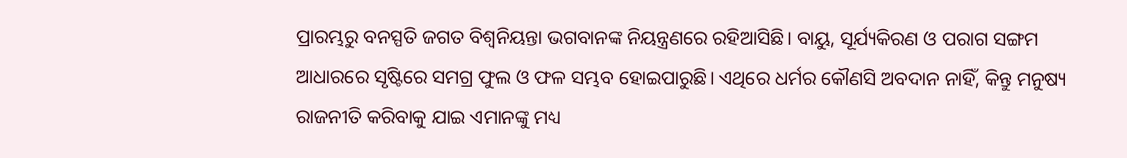ପ୍ରାରମ୍ଭରୁ ବନସ୍ପତି ଜଗତ ବିଶ୍ୱନିୟନ୍ତା ଭଗବାନଙ୍କ ନିୟନ୍ତ୍ରଣରେ ରହିଆସିଛି। ବାୟୁ, ସୂର୍ଯ୍ୟକିରଣ ଓ ପରାଗ ସଙ୍ଗମ ଆଧାରରେ ସୃଷ୍ଟିରେ ସମଗ୍ର ଫୁଲ ଓ ଫଳ ସମ୍ଭବ ହୋଇପାରୁଛି। ଏଥିରେ ଧର୍ମର କୌଣସି ଅବଦାନ ନାହିଁ, କିନ୍ତୁ ମନୁଷ୍ୟ ରାଜନୀତି କରିବାକୁ ଯାଇ ଏମାନଙ୍କୁ ମଧ୍ୟ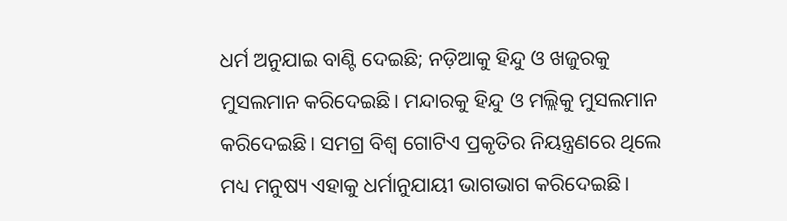ଧର୍ମ ଅନୁଯାଇ ବାଣ୍ଟି ଦେଇଛି; ନଡ଼ିଆକୁ ହିନ୍ଦୁ ଓ ଖଜୁରକୁ ମୁସଲମାନ କରିଦେଇଛି। ମନ୍ଦାରକୁ ହିନ୍ଦୁ ଓ ମଲ୍ଲିକୁ ମୁସଲମାନ କରିଦେଇଛି। ସମଗ୍ର ବିଶ୍ୱ ଗୋଟିଏ ପ୍ରକୃତିର ନିୟନ୍ତ୍ରଣରେ ଥିଲେ ମଧ୍ୟ ମନୁଷ୍ୟ ଏହାକୁ ଧର୍ମାନୁଯାୟୀ ଭାଗଭାଗ କରିଦେଇଛି।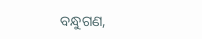ବନ୍ଧୁଗଣ,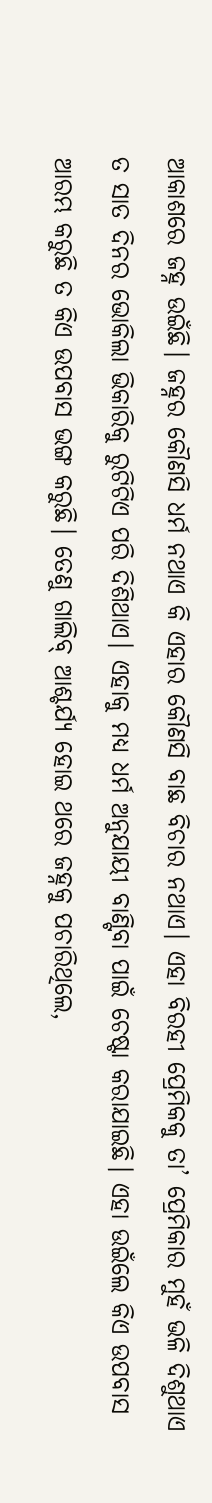ଆକାଶରେ ଜହ୍ନ ଉଇଁଛି। ଜହ୍ନର କୌଣସି ଧର୍ମ ନଥାଏ କି ଏହାର କୌଣସି ବାଛ ବିଚାର ନଥାଏ। ଏହା ବିରହୀ ପ୍ରେମିକକୁ ତା’ ପ୍ରେମିକାର ମୁହଁ ଭଳି ଦିଶୁଥାଏ ତ ସାତ ଦିନର ଭୋକିଲା ଭିକାରିକୁ ରୁଟିଟିଏ ପରି ଦିଶିଥାଏ। ଏହାକୁ ମଧ୍ୟ ଧର୍ମ ଅନୁଯାୟୀ ବାଣ୍ଟିବା ପାଇଁ ଚେଷ୍ଟା କରାଯାଇଛି। ଏହା ଉଇଁଲେ କିଏ ଉପବାସ ଆରମ୍ଭ କରୁଛି ତ କିଏ ଉପବାସ ଭଙ୍ଗ କରୁଛି। ତେଣୁ ଗାଲିବ୍ ଆଶ୍ଚର୍ଯ୍ୟ ହୋଇ ଥରେ ଜହ୍ନକୁ ପଚାରିଥିଲେ,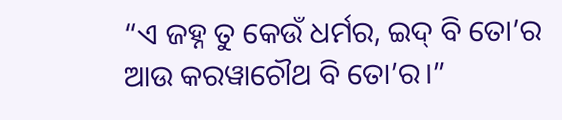“ଏ ଜହ୍ନ ତୁ କେଉଁ ଧର୍ମର, ଇଦ୍ ବି ତୋ’ର ଆଉ କରୱାଚୌଥ ବି ତୋ’ର।”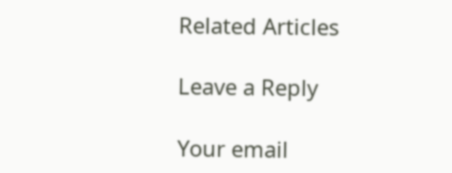Related Articles

Leave a Reply

Your email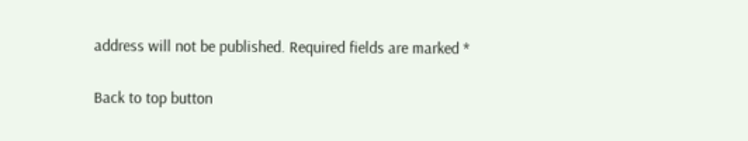address will not be published. Required fields are marked *

Back to top button